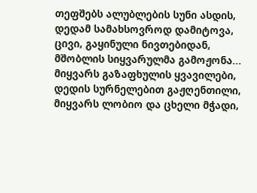თეფშებს ალუბლების სუნი ასდის,
დედამ სამახსოვროდ დამიტოვა,
ცივი, გაყინული ნივთებიდან,
მშობლის სიყვარულმა გამოჟონა...
მიყვარს გაზაფხულის ყვავილები,
დედის სურნელებით გაჟღენთილი,
მიყვარს ლობიო და ცხელი მჭადი,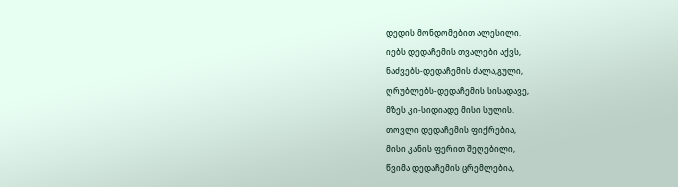დედის მონდომებით ალესილი.
იებს დედაჩემის თვალები აქვს,
ნაძვებს-დედაჩემის ძალა,გული,
ღრუბლებს-დედაჩემის სისადავე,
მზეს კი-სიდიადე მისი სულის.
თოვლი დედაჩემის ფიქრებია,
მისი კანის ფერით შეღებილი,
წვიმა დედაჩემის ცრემლებია,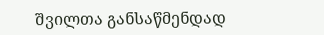შვილთა განსაწმენდად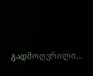გადმოღვრილი...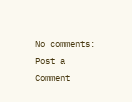No comments:
Post a Comment